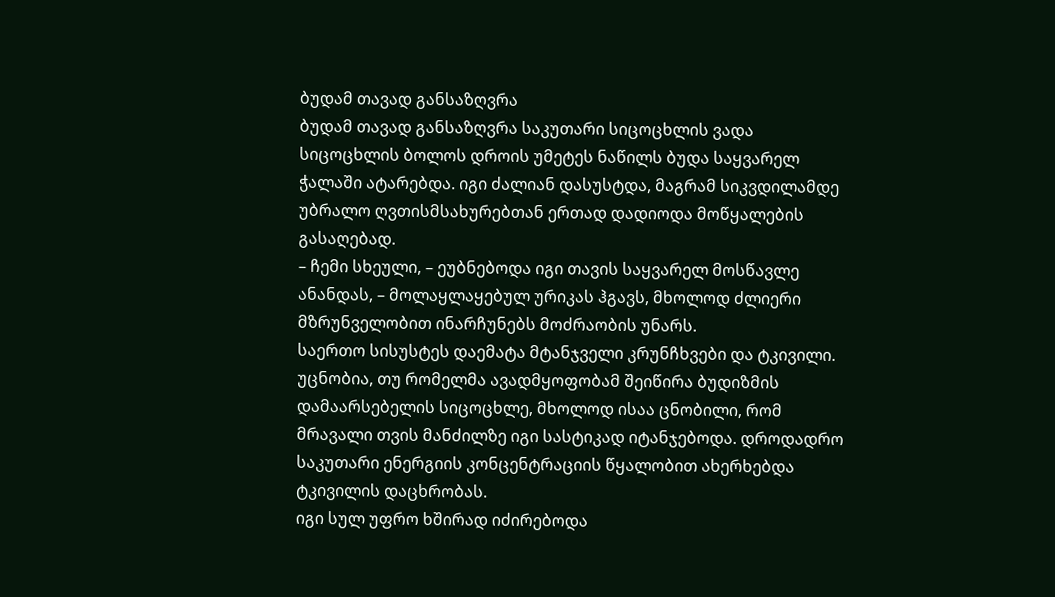ბუდამ თავად განსაზღვრა
ბუდამ თავად განსაზღვრა საკუთარი სიცოცხლის ვადა
სიცოცხლის ბოლოს დროის უმეტეს ნაწილს ბუდა საყვარელ ჭალაში ატარებდა. იგი ძალიან დასუსტდა, მაგრამ სიკვდილამდე უბრალო ღვთისმსახურებთან ერთად დადიოდა მოწყალების გასაღებად.
– ჩემი სხეული, – ეუბნებოდა იგი თავის საყვარელ მოსწავლე ანანდას, – მოლაყლაყებულ ურიკას ჰგავს, მხოლოდ ძლიერი მზრუნველობით ინარჩუნებს მოძრაობის უნარს.
საერთო სისუსტეს დაემატა მტანჯველი კრუნჩხვები და ტკივილი. უცნობია, თუ რომელმა ავადმყოფობამ შეიწირა ბუდიზმის დამაარსებელის სიცოცხლე, მხოლოდ ისაა ცნობილი, რომ მრავალი თვის მანძილზე იგი სასტიკად იტანჯებოდა. დროდადრო საკუთარი ენერგიის კონცენტრაციის წყალობით ახერხებდა ტკივილის დაცხრობას.
იგი სულ უფრო ხშირად იძირებოდა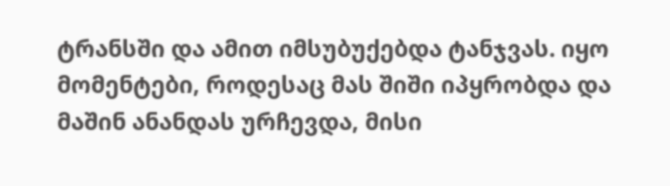ტრანსში და ამით იმსუბუქებდა ტანჯვას. იყო მომენტები, როდესაც მას შიში იპყრობდა და მაშინ ანანდას ურჩევდა, მისი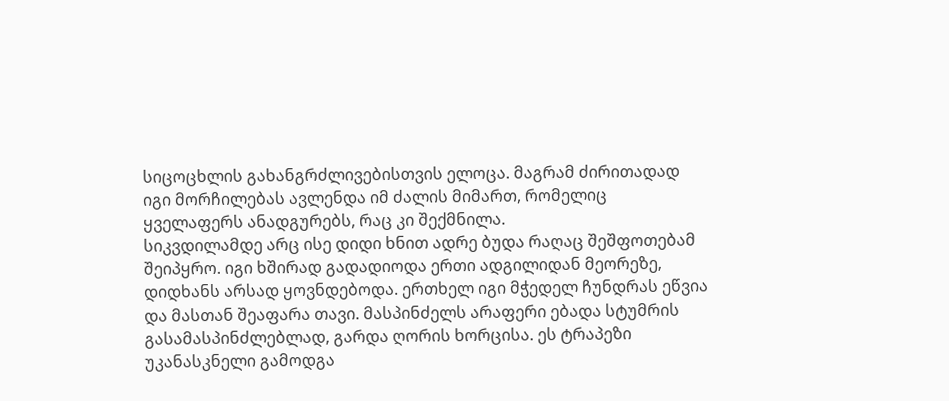სიცოცხლის გახანგრძლივებისთვის ელოცა. მაგრამ ძირითადად იგი მორჩილებას ავლენდა იმ ძალის მიმართ, რომელიც ყველაფერს ანადგურებს, რაც კი შექმნილა.
სიკვდილამდე არც ისე დიდი ხნით ადრე ბუდა რაღაც შეშფოთებამ შეიპყრო. იგი ხშირად გადადიოდა ერთი ადგილიდან მეორეზე, დიდხანს არსად ყოვნდებოდა. ერთხელ იგი მჭედელ ჩუნდრას ეწვია და მასთან შეაფარა თავი. მასპინძელს არაფერი ებადა სტუმრის გასამასპინძლებლად, გარდა ღორის ხორცისა. ეს ტრაპეზი უკანასკნელი გამოდგა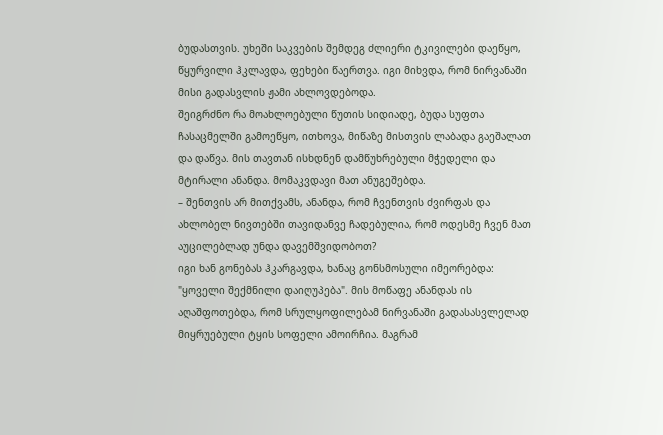ბუდასთვის. უხეში საკვების შემდეგ ძლიერი ტკივილები დაეწყო, წყურვილი ჰკლავდა, ფეხები წაერთვა. იგი მიხვდა, რომ ნირვანაში მისი გადასვლის ჟამი ახლოვდებოდა.
შეიგრძნო რა მოახლოებული წუთის სიდიადე, ბუდა სუფთა ჩასაცმელში გამოეწყო, ითხოვა, მიწაზე მისთვის ლაბადა გაეშალათ და დაწვა. მის თავთან ისხდნენ დამწუხრებული მჭედელი და მტირალი ანანდა. მომაკვდავი მათ ანუგეშებდა.
– შენთვის არ მითქვამს, ანანდა, რომ ჩვენთვის ძვირფას და ახლობელ ნივთებში თავიდანვე ჩადებულია, რომ ოდესმე ჩვენ მათ აუცილებლად უნდა დავემშვიდობოთ?
იგი ხან გონებას ჰკარგავდა, ხანაც გონსმოსული იმეორებდა: "ყოველი შექმნილი დაიღუპება". მის მოწაფე ანანდას ის აღაშფოთებდა, რომ სრულყოფილებამ ნირვანაში გადასასვლელად მიყრუებული ტყის სოფელი ამოირჩია. მაგრამ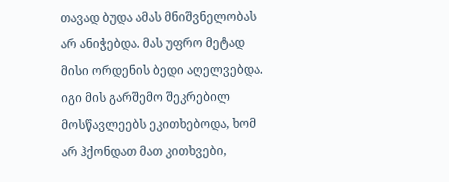თავად ბუდა ამას მნიშვნელობას არ ანიჭებდა. მას უფრო მეტად მისი ორდენის ბედი აღელვებდა. იგი მის გარშემო შეკრებილ მოსწავლეებს ეკითხებოდა, ხომ არ ჰქონდათ მათ კითხვები,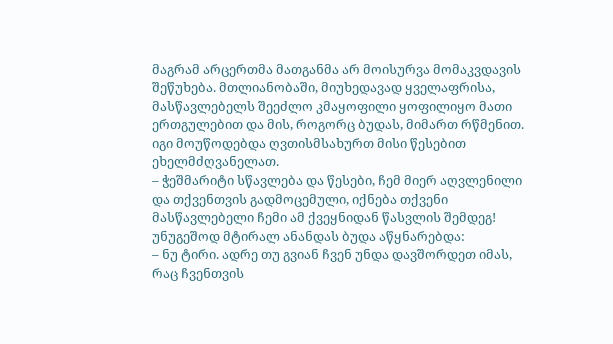მაგრამ არცერთმა მათგანმა არ მოისურვა მომაკვდავის შეწუხება. მთლიანობაში, მიუხედავად ყველაფრისა, მასწავლებელს შეეძლო კმაყოფილი ყოფილიყო მათი ერთგულებით და მის, როგორც ბუდას, მიმართ რწმენით. იგი მოუწოდებდა ღვთისმსახურთ მისი წესებით ეხელმძღვანელათ.
– ჭეშმარიტი სწავლება და წესები, ჩემ მიერ აღვლენილი და თქვენთვის გადმოცემული, იქნება თქვენი მასწავლებელი ჩემი ამ ქვეყნიდან წასვლის შემდეგ!
უნუგეშოდ მტირალ ანანდას ბუდა აწყნარებდა:
– ნუ ტირი. ადრე თუ გვიან ჩვენ უნდა დავშორდეთ იმას, რაც ჩვენთვის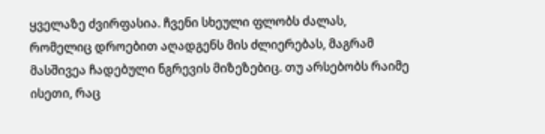ყველაზე ძვირფასია. ჩვენი სხეული ფლობს ძალას, რომელიც დროებით აღადგენს მის ძლიერებას, მაგრამ მასშივეა ჩადებული ნგრევის მიზეზებიც. თუ არსებობს რაიმე ისეთი, რაც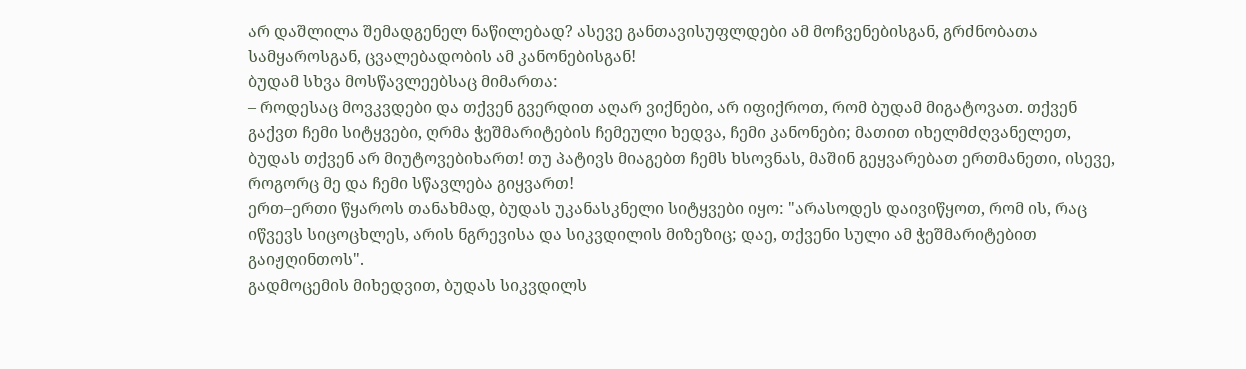არ დაშლილა შემადგენელ ნაწილებად? ასევე განთავისუფლდები ამ მოჩვენებისგან, გრძნობათა სამყაროსგან, ცვალებადობის ამ კანონებისგან!
ბუდამ სხვა მოსწავლეებსაც მიმართა:
– როდესაც მოვკვდები და თქვენ გვერდით აღარ ვიქნები, არ იფიქროთ, რომ ბუდამ მიგატოვათ. თქვენ გაქვთ ჩემი სიტყვები, ღრმა ჭეშმარიტების ჩემეული ხედვა, ჩემი კანონები; მათით იხელმძღვანელეთ, ბუდას თქვენ არ მიუტოვებიხართ! თუ პატივს მიაგებთ ჩემს ხსოვნას, მაშინ გეყვარებათ ერთმანეთი, ისევე, როგორც მე და ჩემი სწავლება გიყვართ!
ერთ–ერთი წყაროს თანახმად, ბუდას უკანასკნელი სიტყვები იყო: "არასოდეს დაივიწყოთ, რომ ის, რაც იწვევს სიცოცხლეს, არის ნგრევისა და სიკვდილის მიზეზიც; დაე, თქვენი სული ამ ჭეშმარიტებით გაიჟღინთოს".
გადმოცემის მიხედვით, ბუდას სიკვდილს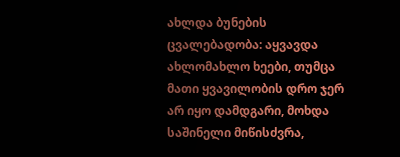ახლდა ბუნების ცვალებადობა: აყვავდა ახლომახლო ხეები, თუმცა მათი ყვავილობის დრო ჯერ არ იყო დამდგარი, მოხდა საშინელი მიწისძვრა,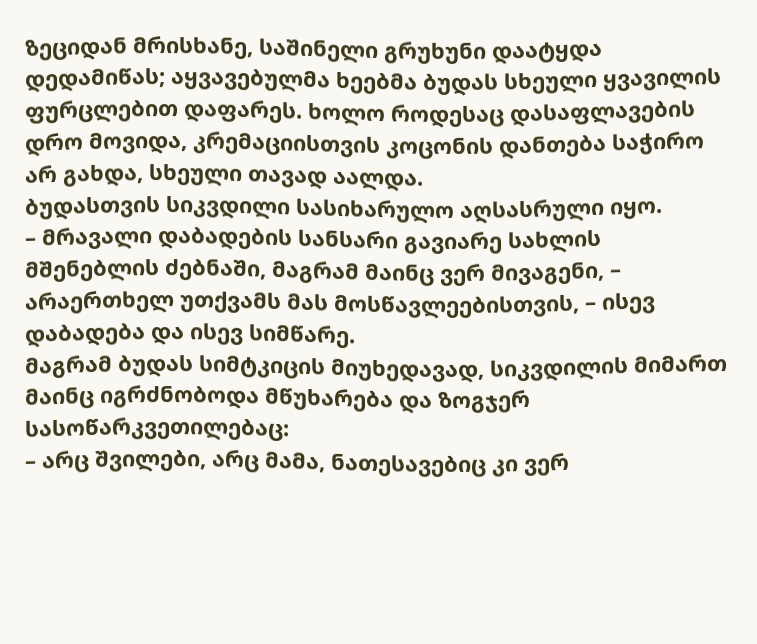ზეციდან მრისხანე, საშინელი გრუხუნი დაატყდა დედამიწას; აყვავებულმა ხეებმა ბუდას სხეული ყვავილის ფურცლებით დაფარეს. ხოლო როდესაც დასაფლავების დრო მოვიდა, კრემაციისთვის კოცონის დანთება საჭირო არ გახდა, სხეული თავად აალდა.
ბუდასთვის სიკვდილი სასიხარულო აღსასრული იყო.
– მრავალი დაბადების სანსარი გავიარე სახლის მშენებლის ძებნაში, მაგრამ მაინც ვერ მივაგენი, – არაერთხელ უთქვამს მას მოსწავლეებისთვის, – ისევ დაბადება და ისევ სიმწარე.
მაგრამ ბუდას სიმტკიცის მიუხედავად, სიკვდილის მიმართ მაინც იგრძნობოდა მწუხარება და ზოგჯერ სასოწარკვეთილებაც:
– არც შვილები, არც მამა, ნათესავებიც კი ვერ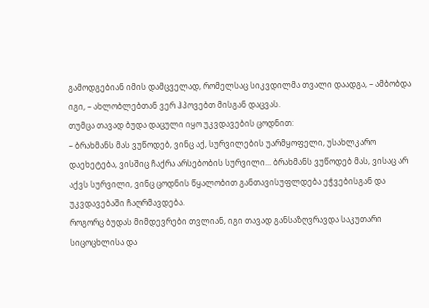გამოდგებიან იმის დამცველად, რომელსაც სიკვდილმა თვალი დაადგა, – ამბობდა იგი, – ახლობლებთან ვერ ჰპოვებთ მისგან დაცვას.
თუმცა თავად ბუდა დაცული იყო უკვდავების ცოდნით:
– ბრახმანს მას ვუწოდებ, ვინც აქ, სურვილების უარმყოფელი, უსახლკარო დაეხეტება, ვისშიც ჩაქრა არსებობის სურვილი... ბრახმანს ვუწოდებ მას, ვისაც არ აქვს სურვილი, ვინც ცოდნის წყალობით განთავისუფლდება ეჭვებისგან და უკვდავებაში ჩაღრმავდება.
როგორც ბუდას მიმდევრები თვლიან, იგი თავად განსაზღვრავდა საკუთარი სიცოცხლისა და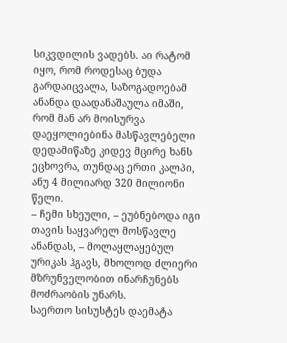სიკვდილის ვადებს. აი რატომ იყო, რომ როდესაც ბუდა გარდაიცვალა, საზოგადოებამ ანანდა დაადანაშაულა იმაში, რომ მან არ მოისურვა დაეყოლიებინა მასწავლებელი დედამიწაზე კიდევ მცირე ხანს ეცხოვრა, თუნდაც ერთი კალპი, ანუ 4 მილიარდ 320 მილიონი წელი.
– ჩემი სხეული, – ეუბნებოდა იგი თავის საყვარელ მოსწავლე ანანდას, – მოლაყლაყებულ ურიკას ჰგავს, მხოლოდ ძლიერი მზრუნველობით ინარჩუნებს მოძრაობის უნარს.
საერთო სისუსტეს დაემატა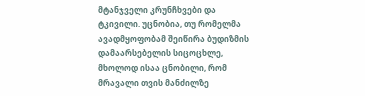მტანჯველი კრუნჩხვები და ტკივილი. უცნობია, თუ რომელმა ავადმყოფობამ შეიწირა ბუდიზმის დამაარსებელის სიცოცხლე, მხოლოდ ისაა ცნობილი, რომ მრავალი თვის მანძილზე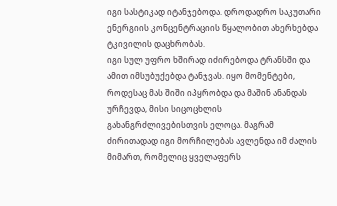იგი სასტიკად იტანჯებოდა. დროდადრო საკუთარი ენერგიის კონცენტრაციის წყალობით ახერხებდა ტკივილის დაცხრობას.
იგი სულ უფრო ხშირად იძირებოდა ტრანსში და ამით იმსუბუქებდა ტანჯვას. იყო მომენტები, როდესაც მას შიში იპყრობდა და მაშინ ანანდას ურჩევდა, მისი სიცოცხლის გახანგრძლივებისთვის ელოცა. მაგრამ ძირითადად იგი მორჩილებას ავლენდა იმ ძალის მიმართ, რომელიც ყველაფერს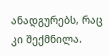ანადგურებს, რაც კი შექმნილა.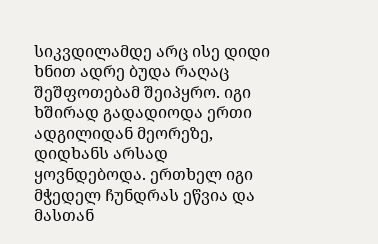სიკვდილამდე არც ისე დიდი ხნით ადრე ბუდა რაღაც შეშფოთებამ შეიპყრო. იგი ხშირად გადადიოდა ერთი ადგილიდან მეორეზე, დიდხანს არსად ყოვნდებოდა. ერთხელ იგი მჭედელ ჩუნდრას ეწვია და მასთან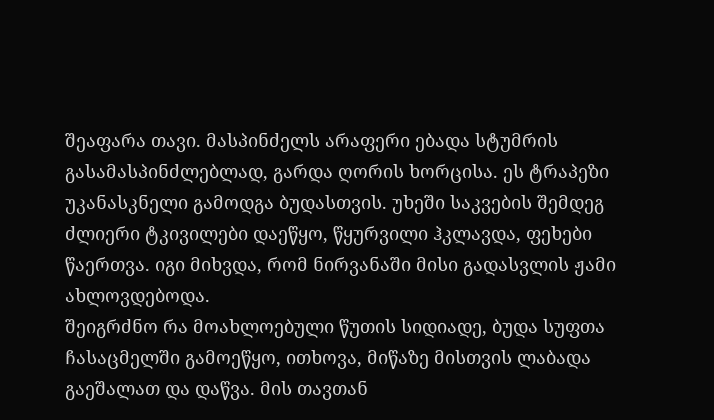შეაფარა თავი. მასპინძელს არაფერი ებადა სტუმრის გასამასპინძლებლად, გარდა ღორის ხორცისა. ეს ტრაპეზი უკანასკნელი გამოდგა ბუდასთვის. უხეში საკვების შემდეგ ძლიერი ტკივილები დაეწყო, წყურვილი ჰკლავდა, ფეხები წაერთვა. იგი მიხვდა, რომ ნირვანაში მისი გადასვლის ჟამი ახლოვდებოდა.
შეიგრძნო რა მოახლოებული წუთის სიდიადე, ბუდა სუფთა ჩასაცმელში გამოეწყო, ითხოვა, მიწაზე მისთვის ლაბადა გაეშალათ და დაწვა. მის თავთან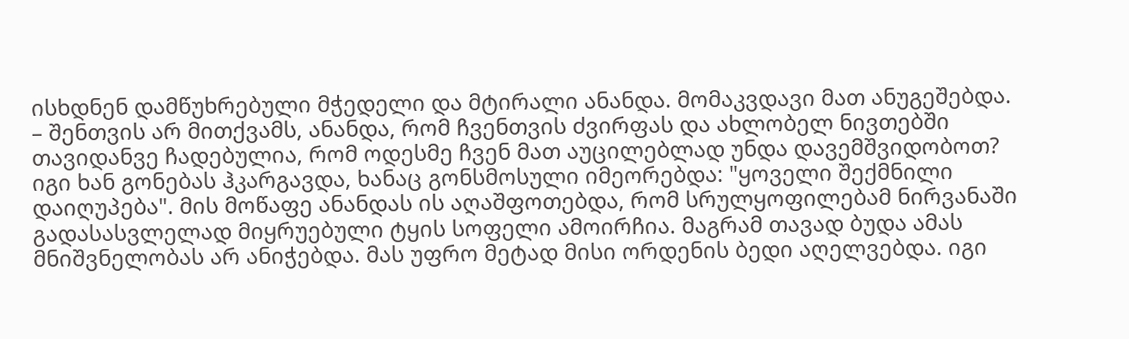ისხდნენ დამწუხრებული მჭედელი და მტირალი ანანდა. მომაკვდავი მათ ანუგეშებდა.
– შენთვის არ მითქვამს, ანანდა, რომ ჩვენთვის ძვირფას და ახლობელ ნივთებში თავიდანვე ჩადებულია, რომ ოდესმე ჩვენ მათ აუცილებლად უნდა დავემშვიდობოთ?
იგი ხან გონებას ჰკარგავდა, ხანაც გონსმოსული იმეორებდა: "ყოველი შექმნილი დაიღუპება". მის მოწაფე ანანდას ის აღაშფოთებდა, რომ სრულყოფილებამ ნირვანაში გადასასვლელად მიყრუებული ტყის სოფელი ამოირჩია. მაგრამ თავად ბუდა ამას მნიშვნელობას არ ანიჭებდა. მას უფრო მეტად მისი ორდენის ბედი აღელვებდა. იგი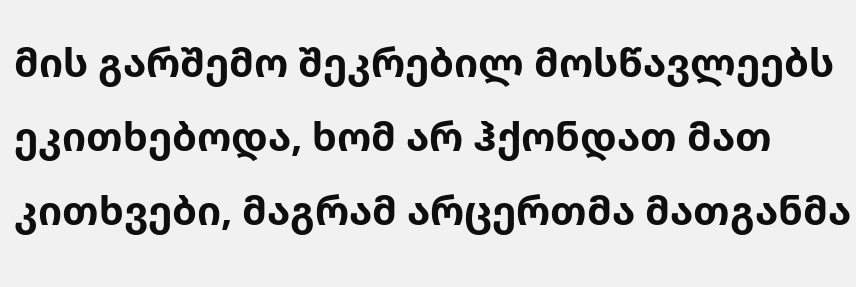მის გარშემო შეკრებილ მოსწავლეებს ეკითხებოდა, ხომ არ ჰქონდათ მათ კითხვები, მაგრამ არცერთმა მათგანმა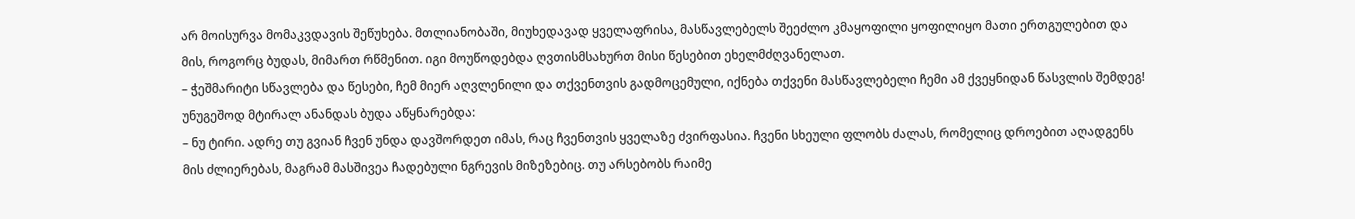არ მოისურვა მომაკვდავის შეწუხება. მთლიანობაში, მიუხედავად ყველაფრისა, მასწავლებელს შეეძლო კმაყოფილი ყოფილიყო მათი ერთგულებით და მის, როგორც ბუდას, მიმართ რწმენით. იგი მოუწოდებდა ღვთისმსახურთ მისი წესებით ეხელმძღვანელათ.
– ჭეშმარიტი სწავლება და წესები, ჩემ მიერ აღვლენილი და თქვენთვის გადმოცემული, იქნება თქვენი მასწავლებელი ჩემი ამ ქვეყნიდან წასვლის შემდეგ!
უნუგეშოდ მტირალ ანანდას ბუდა აწყნარებდა:
– ნუ ტირი. ადრე თუ გვიან ჩვენ უნდა დავშორდეთ იმას, რაც ჩვენთვის ყველაზე ძვირფასია. ჩვენი სხეული ფლობს ძალას, რომელიც დროებით აღადგენს მის ძლიერებას, მაგრამ მასშივეა ჩადებული ნგრევის მიზეზებიც. თუ არსებობს რაიმე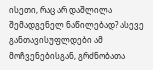ისეთი, რაც არ დაშლილა შემადგენელ ნაწილებად? ასევე განთავისუფლდები ამ მოჩვენებისგან, გრძნობათა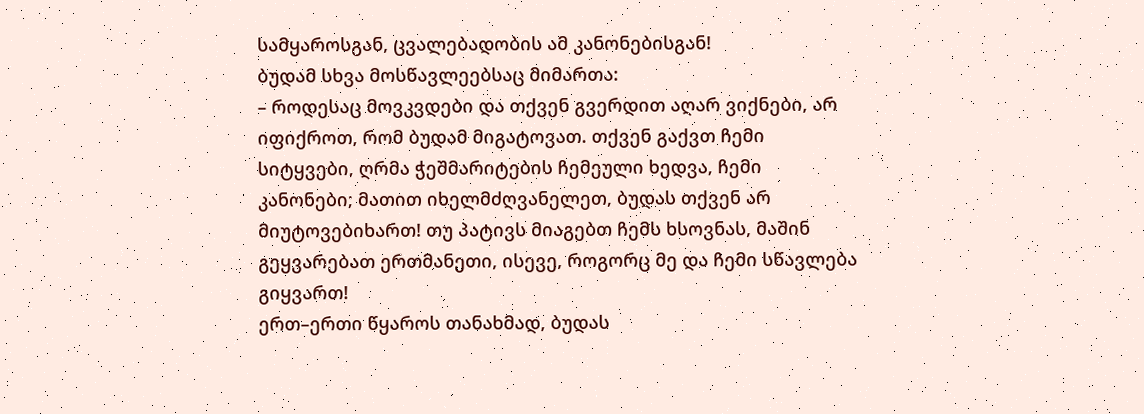სამყაროსგან, ცვალებადობის ამ კანონებისგან!
ბუდამ სხვა მოსწავლეებსაც მიმართა:
– როდესაც მოვკვდები და თქვენ გვერდით აღარ ვიქნები, არ იფიქროთ, რომ ბუდამ მიგატოვათ. თქვენ გაქვთ ჩემი სიტყვები, ღრმა ჭეშმარიტების ჩემეული ხედვა, ჩემი კანონები; მათით იხელმძღვანელეთ, ბუდას თქვენ არ მიუტოვებიხართ! თუ პატივს მიაგებთ ჩემს ხსოვნას, მაშინ გეყვარებათ ერთმანეთი, ისევე, როგორც მე და ჩემი სწავლება გიყვართ!
ერთ–ერთი წყაროს თანახმად, ბუდას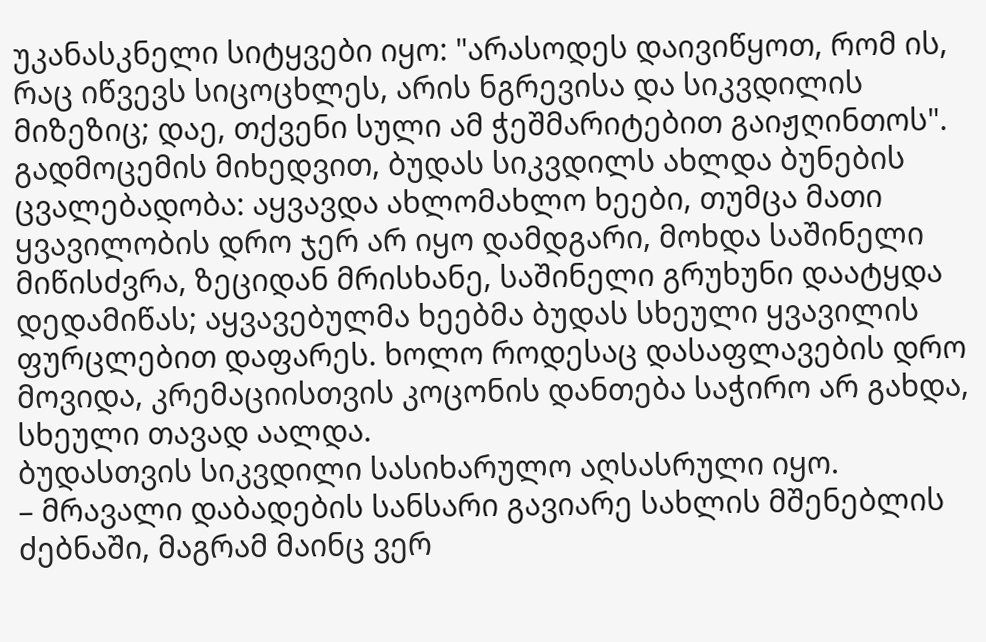უკანასკნელი სიტყვები იყო: "არასოდეს დაივიწყოთ, რომ ის, რაც იწვევს სიცოცხლეს, არის ნგრევისა და სიკვდილის მიზეზიც; დაე, თქვენი სული ამ ჭეშმარიტებით გაიჟღინთოს".
გადმოცემის მიხედვით, ბუდას სიკვდილს ახლდა ბუნების ცვალებადობა: აყვავდა ახლომახლო ხეები, თუმცა მათი ყვავილობის დრო ჯერ არ იყო დამდგარი, მოხდა საშინელი მიწისძვრა, ზეციდან მრისხანე, საშინელი გრუხუნი დაატყდა დედამიწას; აყვავებულმა ხეებმა ბუდას სხეული ყვავილის ფურცლებით დაფარეს. ხოლო როდესაც დასაფლავების დრო მოვიდა, კრემაციისთვის კოცონის დანთება საჭირო არ გახდა, სხეული თავად აალდა.
ბუდასთვის სიკვდილი სასიხარულო აღსასრული იყო.
– მრავალი დაბადების სანსარი გავიარე სახლის მშენებლის ძებნაში, მაგრამ მაინც ვერ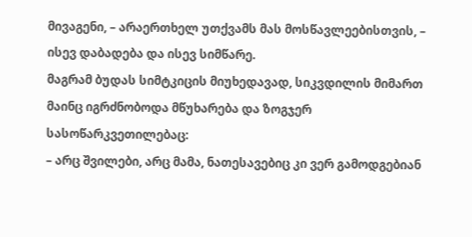მივაგენი, – არაერთხელ უთქვამს მას მოსწავლეებისთვის, – ისევ დაბადება და ისევ სიმწარე.
მაგრამ ბუდას სიმტკიცის მიუხედავად, სიკვდილის მიმართ მაინც იგრძნობოდა მწუხარება და ზოგჯერ სასოწარკვეთილებაც:
– არც შვილები, არც მამა, ნათესავებიც კი ვერ გამოდგებიან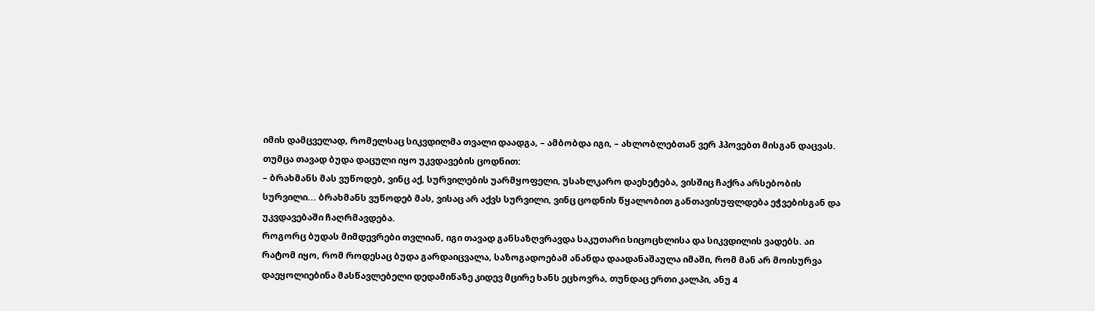იმის დამცველად, რომელსაც სიკვდილმა თვალი დაადგა, – ამბობდა იგი, – ახლობლებთან ვერ ჰპოვებთ მისგან დაცვას.
თუმცა თავად ბუდა დაცული იყო უკვდავების ცოდნით:
– ბრახმანს მას ვუწოდებ, ვინც აქ, სურვილების უარმყოფელი, უსახლკარო დაეხეტება, ვისშიც ჩაქრა არსებობის სურვილი... ბრახმანს ვუწოდებ მას, ვისაც არ აქვს სურვილი, ვინც ცოდნის წყალობით განთავისუფლდება ეჭვებისგან და უკვდავებაში ჩაღრმავდება.
როგორც ბუდას მიმდევრები თვლიან, იგი თავად განსაზღვრავდა საკუთარი სიცოცხლისა და სიკვდილის ვადებს. აი რატომ იყო, რომ როდესაც ბუდა გარდაიცვალა, საზოგადოებამ ანანდა დაადანაშაულა იმაში, რომ მან არ მოისურვა დაეყოლიებინა მასწავლებელი დედამიწაზე კიდევ მცირე ხანს ეცხოვრა, თუნდაც ერთი კალპი, ანუ 4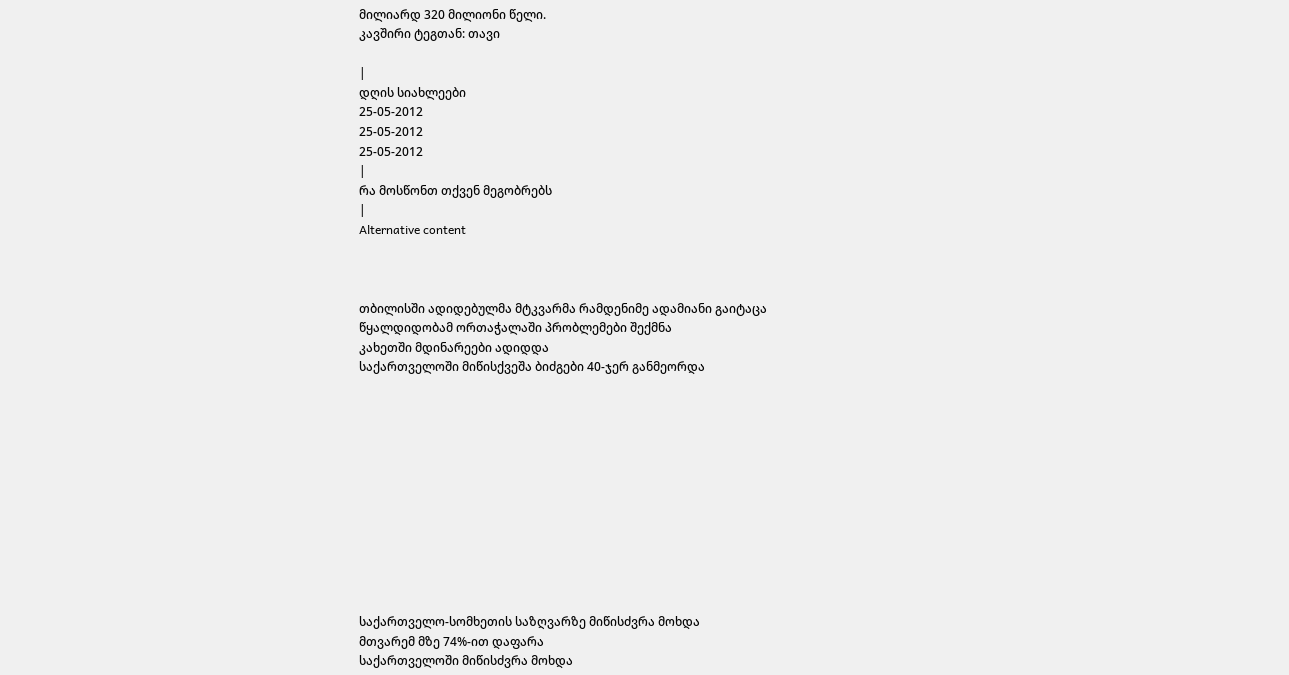მილიარდ 320 მილიონი წელი.
კავშირი ტეგთან: თავი

|
დღის სიახლეები
25-05-2012
25-05-2012
25-05-2012
|
რა მოსწონთ თქვენ მეგობრებს
|
Alternative content



თბილისში ადიდებულმა მტკვარმა რამდენიმე ადამიანი გაიტაცა
წყალდიდობამ ორთაჭალაში პრობლემები შექმნა
კახეთში მდინარეები ადიდდა
საქართველოში მიწისქვეშა ბიძგები 40-ჯერ განმეორდა












საქართველო-სომხეთის საზღვარზე მიწისძვრა მოხდა
მთვარემ მზე 74%-ით დაფარა
საქართველოში მიწისძვრა მოხდა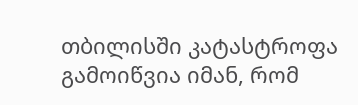თბილისში კატასტროფა გამოიწვია იმან, რომ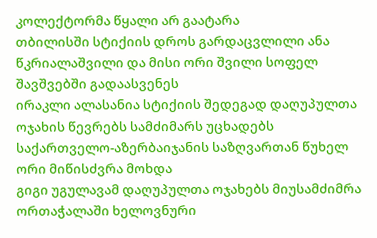კოლექტორმა წყალი არ გაატარა
თბილისში სტიქიის დროს გარდაცვლილი ანა წკრიალაშვილი და მისი ორი შვილი სოფელ შავშვებში გადაასვენეს
ირაკლი ალასანია სტიქიის შედეგად დაღუპულთა ოჯახის წევრებს სამძიმარს უცხადებს
საქართველო-აზერბაიჯანის საზღვართან წუხელ ორი მიწისძვრა მოხდა
გიგი უგულავამ დაღუპულთა ოჯახებს მიუსამძიმრა
ორთაჭალაში ხელოვნური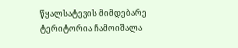წყალსატევის მიმდებარე ტერიტორია ჩამოიშალა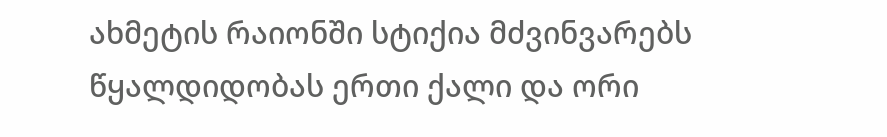ახმეტის რაიონში სტიქია მძვინვარებს
წყალდიდობას ერთი ქალი და ორი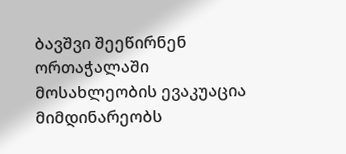ბავშვი შეეწირნენ
ორთაჭალაში მოსახლეობის ევაკუაცია მიმდინარეობს